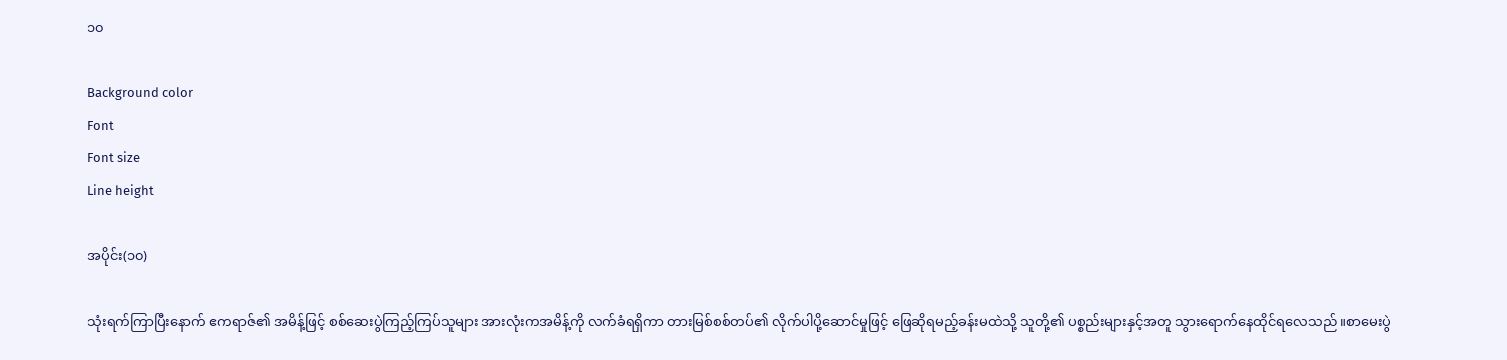၁၀

Background color
Font
Font size
Line height

အပိုင်း(၁၀)

သုံးရက်ကြာပြီးနောက် ဧကရာဇ်၏ အမိန့်ဖြင့် စစ်ဆေးပွဲကြည့်ကြပ်သူများ အားလုံးကအမိန့်ကို လက်ခံရရှိကာ တားမြစ်စစ်တပ်၏ လိုက်ပါပို့ဆောင်မှုဖြင့် ဖြေဆိုရမည့်ခန်းမထဲသို့ သူတို့၏ ပစ္စည်းများနှင့်အတူ သွားရောက်နေထိုင်ရလေသည်။စာမေးပွဲ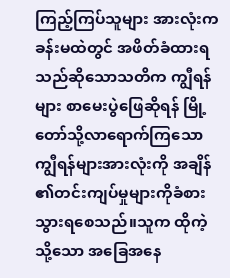ကြည့်ကြပ်သူများ အားလုံးကခန်းမထဲတွင် အဖိတ်ခံထားရသည်ဆိုသောသတိက ကျွီရန်များ စာမေးပွဲဖြေဆိုရန် မြို့တော်သို့လာရောက်ကြသော ကျွီရန်များအားလုံးကို အချိန်၏တင်းကျပ်မှုများကိုခံစားသွားရစေသည်။သူက ထိုကဲ့သို့သော အခြေအနေ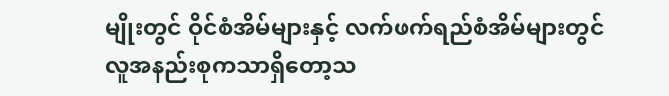မျိုးတွင် ဝိုင်စံအိမ်များနှင့် လက်ဖက်ရည်စံအိမ်များတွင် လူအနည်းစုကသာရှိတော့သ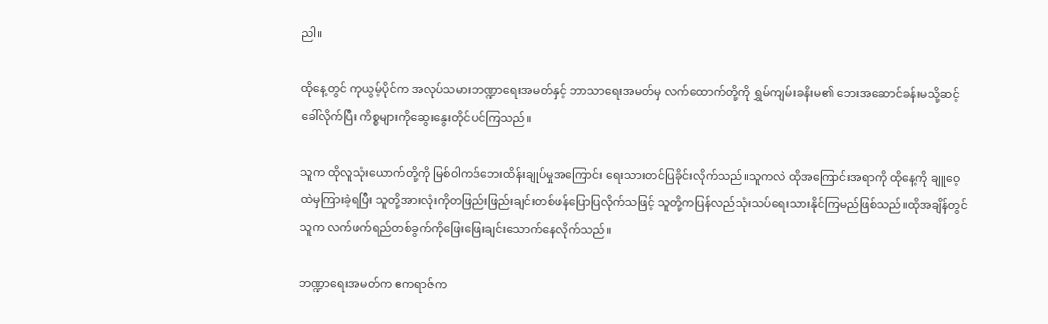ညါ။

ထိုနေ့တွင် ကုယွမ့်ပိုင်က အလုပ်သမားဘဏ္ဍာရေးအမတ်နှင့် ဘာသာရေးအမတ်မှ လက်ထောက်တို့ကို ရွှမ်ကျမ်းခနိးမ၏ ဘေးအဆောင်ခန်းမသို့ဆင့်ခေါ်လိုက်ပြီး ကိစ္စများကိုဆွေးနွေးတိုင်ပင်ကြသည်။

သူက ထိုလူသုံးယောက်တို့ကို မြစ်ဝါကဒ်ဘေးထိန်းချုပ်မှုအကြောင်း ရေးသားတင်ပြခိုင်းလိုက်သည်။သူကလဲ ထိုအကြောင်းအရာကို ထိုနေ့ကို ချူဝေ့ထဲမှကြားခဲ့ရပြီး သူတို့အားလုံးကိုတဖြည်းဖြည်းချင်းတစ်ဖန်ပြောပြလိုက်သဖြင့် သူတို့ကပြန်လည်သုံးသပ်ရေးသားနိုင်ကြမည်ဖြစ်သည်။ထိုအချိန်တွင် သူက လက်ဖက်ရည်တစ်ခွက်ကိုဖြေးဖြေးချင်းသောက်နေလိုက်သည်။

ဘဏ္ဍာရေးအမတ်က ဧကရာဇ်က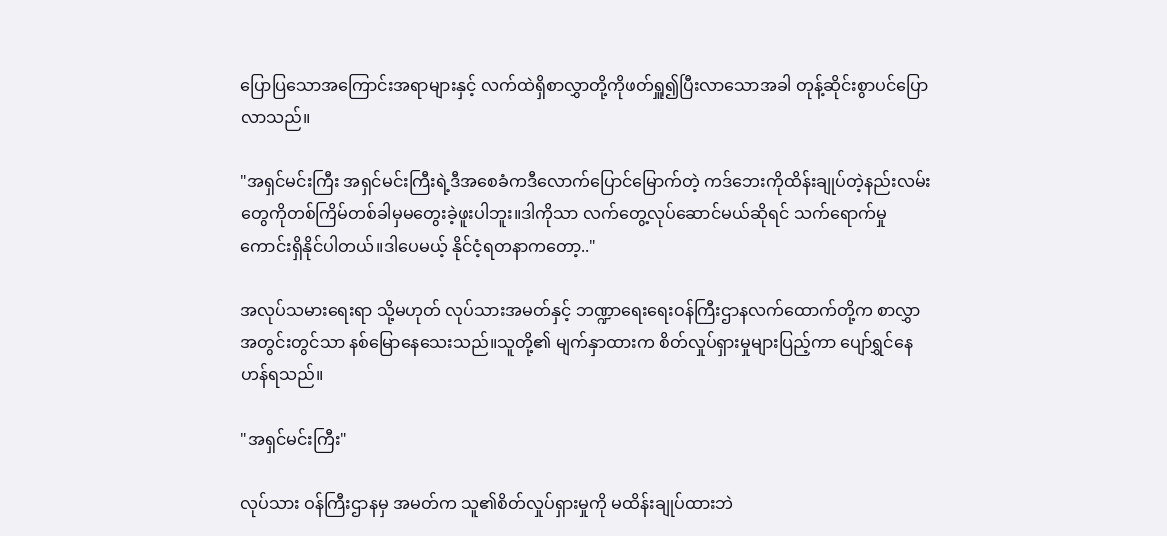ပြောပြသောအကြောင်းအရာများနှင့် လက်ထဲရှိစာလွှာတို့ကိုဖတ်ရှူ၍ပြီးလာသောအခါ တုန့်ဆိုင်းစွာပင်ပြောလာသည်။

"အရှင်မင်းကြီး အရှင်မင်းကြီးရဲ့ဒီအစေခံကဒီလောက်ပြောင်မြောက်တဲ့ ကဒ်ဘေးကိုထိန်းချုပ်တဲ့နည်းလမ်းတွေကိုတစ်ကြိမ်တစ်ခါမှမတွေးခဲ့ဖူးပါဘူး။ဒါကိုသာ လက်တွေ့လုပ်ဆောင်မယ်ဆိုရင် သက်ရောက်မှုကောင်းရှိနိုင်ပါတယ်။ဒါပေမယ့် နိုင်ငံ့ရတနာကတော့.."

အလုပ်သမားရေးရာ သို့မဟုတ် လုပ်သားအမတ်နှင့် ဘဏ္ဍာရေးရေးဝန်ကြီးဌာနလက်ထောက်တို့က စာလွှာအတွင်းတွင်သာ နစ်မြောနေသေးသည်။သူတို့၏ မျက်နှာထားက စိတ်လှုပ်ရှားမှုများပြည့်ကာ ပျော်ရွှင်နေဟန်ရသည်။

"အရှင်မင်းကြီး"

လုပ်သား ဝန်ကြီးဌာနမှ အမတ်က သူ၏စိတ်လှုပ်ရှားမှုကို မထိန်းချုပ်ထားဘဲ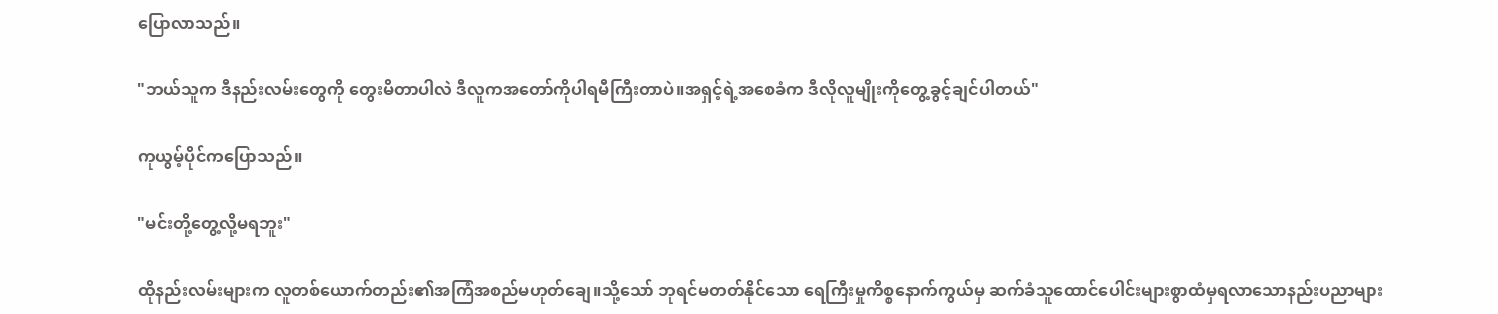ပြောလာသည်။

"ဘယ်သူက ဒီနည်းလမ်းတွေကို တွေးမိတာပါလဲ ဒီလူကအတော်ကိုပါရမီကြီးတာပဲ။အရှင့်ရဲ့အစေခံက ဒီလိုလူမျိုးကိုတွေ့ခွင့်ချင်ပါတယ်"

ကုယွမ့်ပိုင်ကပြောသည်။

"မင်းတို့တွေ့လို့မရဘူး"

ထိုနည်းလမ်းများက လူတစ်ယောက်တည်း၏အကြံအစည်မဟုတ်ချေ။သို့သော် ဘုရင်မတတ်နိုင်သော ရေကြီးမှုကိစ္စနောက်ကွယ်မှ ဆက်ခံသူထောင်ပေါင်းများစွာထံမှရလာသောနည်းပညာများ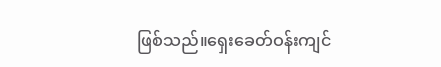ဖြစ်သည်။ရှေးခေတ်ဝန်းကျင်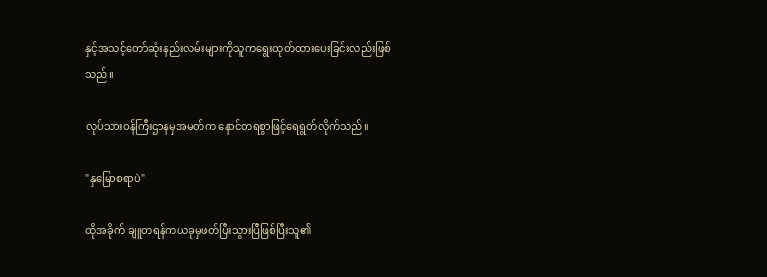နှင့်အသင့်တော်ဆုံးနည်းလမ်းများကိုသူကရွေးထုတ်ထားပေးခြင်းလည်းဖြစ်သည်။

လုပ်သားဝန်ကြီးဌာနမှအမတ်က နောင်တရစွာဖြင့်ရေရွတ်လိုက်သည်။

"နှမြောစရာပဲ"

ထိုအခိုက် ချူတရန်ကယခုမှဖတ်ပြီးသွားပြီဖြစ်ပြီးသူ၏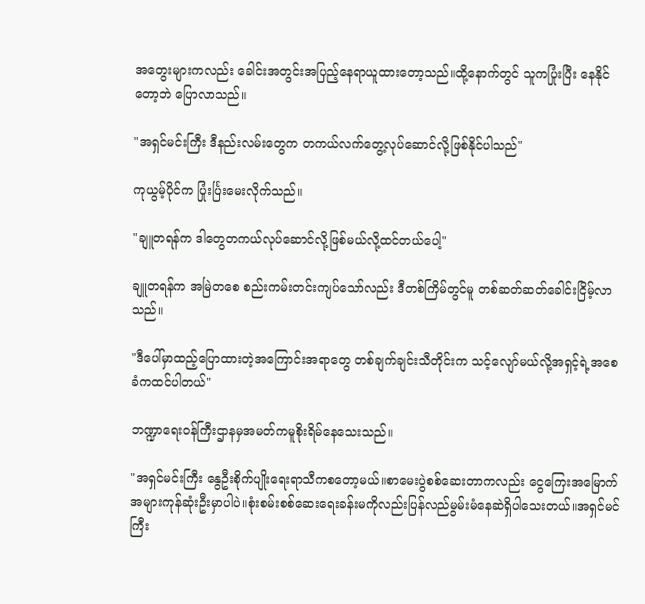အတွေးများကလည်း ခေါင်းအတွင်းအပြည့်နေရာယူထားတော့သည်။ထို့နောက်တွင် သူကပြုံးပြီး နေနိုင်တော့ဘဲ ပြောလာသည်။

"အရှင်မင်းကြီး ဒီနည်းလမ်းတွေက တကယ်လက်တွေ့လုပ်ဆောင်လို့ဖြစ်နိုင်ပါသည်"

ကုယွမ့်ပိုင်က ပြုံးင်္ပြးမေးလိုက်သည်။

"ချူတရန်က ဒါတွေတကယ်လုပ်ဆောင်လို့ဖြစ်မယ်လို့ထင်တယ်ပေါ့"

ချူတရန်က အမြဲတစေ စည်းကမ်းတင်းကျပ်သော်လည်း ဒီတစ်ကြိမ်တွင်မူ တစ်ဆတ်ဆတ်ခေါင်းငြိမ့်လာသည်။

"ဒီပေါ်မှာထည့်ပြောထားတဲ့အကြောင်းအရာတွေ တစ်ချက်ချင်းသီတိုင်းက သင့်လျော်မယ်လို့အရှင့်ရဲ့အစေခံကထင်ပါတယ်"

ဘဏ္ဍာရေးဝန်ကြီးဌာနမှအမတ်ကမူစိုးရိမ်နေသေးသည်။

"အရှင်မင်းကြီး နွေဦးစိုက်ပျိုးရေးရာသီကစတော့မယ်။စာမေးပွဲစစ်ဆေးတာကလည်း ငွေကြေးအမြောက်အများကုန်ဆုံးဦးမှာပါပဲ။စုံးစမ်းစစ်ဆေးရေးခန်းမကိုလည်းပြန်လည်မွမ်းမံနေဆဲရှိပါသေးတယ်။အရှင်မင်ကြီး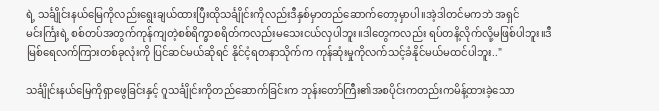ရဲ့ သင်္ချိုင်းနယ်မြေကိုလည်းရွေးချယ်ထားပြီးထိုသင်္ချိုင်းကိုလည်းဒီနှစ်မှာတည်ဆောက်တော့မှာပါ။အဲ့ဒါတင်မကဘဲ အရှင်မင်းင်္ကြးရဲ့ စစ်တပ်အတွက်ကုန်ကျတဲ့စစ်ရိက္ခာစရိတ်ကလည်းမသေးငယ်လှပါဘူး။ဒါတွေကလည်း ရပ်တနိ့လိုက်လို့မဖြစ်ပါဘူး။ဒီမြစ်ရေလက်ကြားတစ်ခုလုံးကို ပြင်ဆင်မယ်ဆိုရင် နိုင်ငံ့ရတနာသိုက်က ကုန်ဆုံးမှုကိုလက်သင့်ခံနိုင်မယ်မထင်ပါဘူး.."

သင်္ချိုင်းနယ်မြေကိုရှာဖွေခြင်းနှင့် ဂူသင်္ချိုင်းကိုတည်ဆောက်ခြင်းက ဘုန်းတော်ကြီး၏အစပိုင်းကတည်းကမိန့်ထားခဲ့သော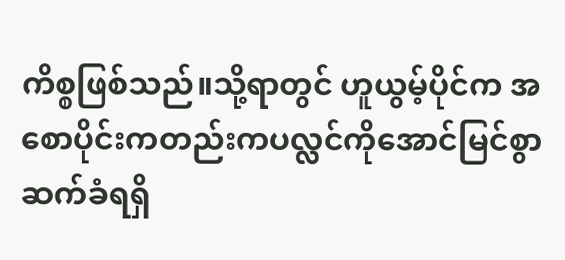ကိစ္စဖြစ်သည်။သို့ရာတွင် ဟူယွမ့်ပိုင်က အစောပိုင်းကတည်းကပလ္လင်ကိုအောင်မြင်စွာဆက်ခံရရှိ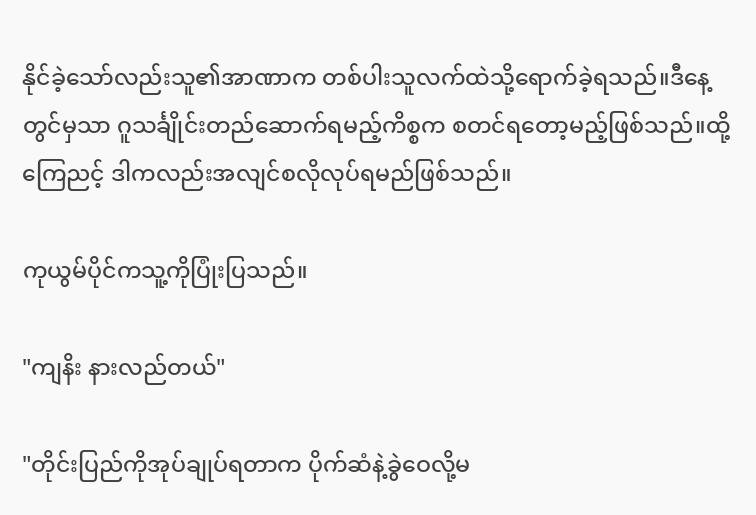နိုင်ခဲ့သော်လည်းသူ၏အာဏာက တစ်ပါးသူလက်ထဲသို့ရောက်ခဲ့ရသည်။ဒီနေ့တွင်မှသာ ဂူသင်္ချိုင်းတည်ဆောက်ရမည့်ကိစ္စက စတင်ရတော့မည့်ဖြစ်သည်။ထို့ကြေညင့် ဒါကလည်းအလျင်စလိုလုပ်ရမည်ဖြစ်သည်။

ကုယွမ်ပိုင်ကသူ့ကိုပြုံးပြသည်။

"ကျနိး နားလည်တယ်"

"တိုင်းပြည်ကိုအုပ်ချုပ်ရတာက ပိုက်ဆံနဲ့ခွဲဝေလို့မ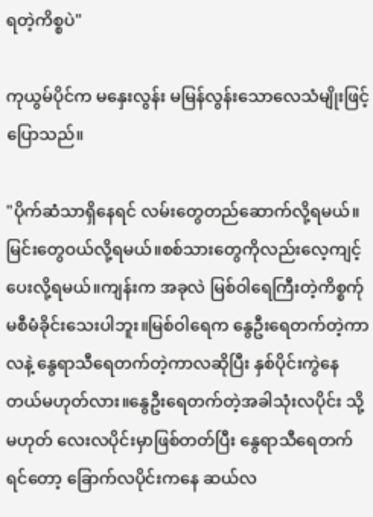ရတဲ့ကိစ္စပဲ"

ကုယွမ်ပိုင်က မနှေးလွန်း မမြန်လွန်းသောလေသံမျိုးဖြင့်ပြောသည်။

"ပိုက်ဆံသာရှိနေရင် လမ်းတွေတည်ဆောက်လို့ရမယ်။မြင်းတွေဝယ်လို့ရမယ်။စစ်သားတွေကိုလည်းလေ့ကျင့်ပေးလို့ရမယ်။ကျန်းက အခုလဲ မြစ်ဝါရေကြီးတဲ့ကိစ္စက်ုမစီမံခိုင်းသေးပါဘူး။မြစ်ဝါရေက နွေဦးရေတက်တဲ့ကာလနဲ့ နွေရာသီရေတက်တဲ့ကာလဆိုပြီး နှစ်ပိုင်းကွဲနေတယ်မဟုတ်လား။နွေဦးရေတက်တဲ့အခါသုံးလပိုင်း သို့မဟုတ် လေးလပိုင်းမှာဖြစ်တတ်ပြီး နွေရာသီရေတက်ရင်တော့ ခြောက်လပိုင်းကနေ ဆယ်လ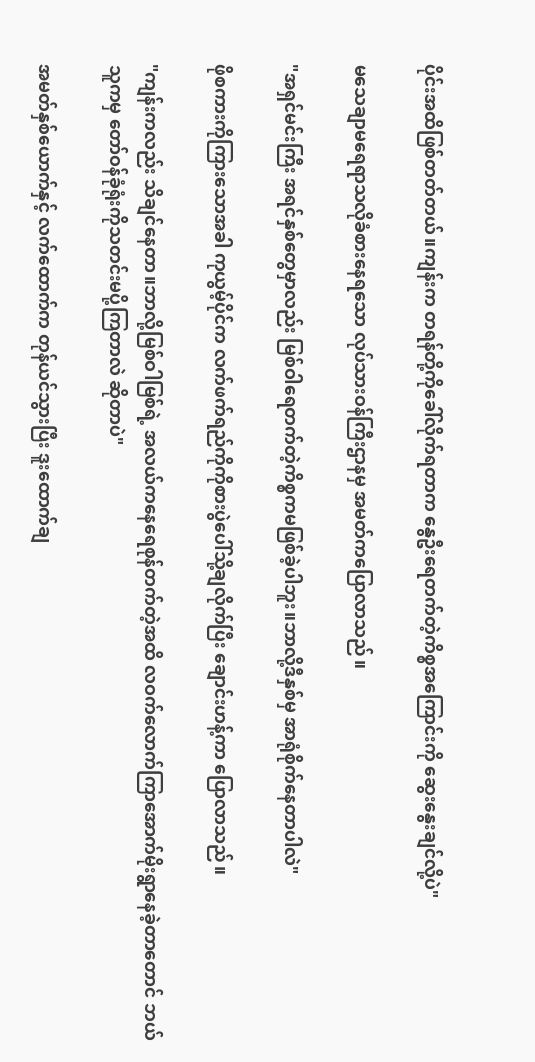ပိုင်းအထိဖြစ်တတ်တယ်။ကျန်းက တရန်တို့ကိုခေါ်လိုက်ရတာက နွေဦးရေတက်တဲ့ကိစ္စအကြောင်းကို ဆွေးနွေးချင်လို့ပဲ"

မသေချာမရေရာသလိုခံစားနေရသော လုပ်သားဝန်ကြီးဌာနမှ အမတ်ကပြောလာသည်။

"အရှင်မင်းကြီး အရင်နှစ်တွေမှာလည်း မြစ်ဝါရေတက်တဲ့ကိစ္စကမဖြစ်ခဲ့ပါဘူး။ဘာလို့ဒီနှစ်မှ အာရုံစိုက်နေတာပါလဲ"

ဖိုစကားကိုကြားသောအခါ ကုယွမ့်ပိုင်က လက်ဖက်ရည်ကိုကိုစားပွဲပေါ်သို့ချလိုက်ပြီး ချောင်းဟန့်ကာ ပြောလာသည်။

"ကျန်းကလည်း သိချင်နေတာ။ဘာလို့မြစ်ဝါမြစ်ရဲ့ အလယ်ကနေရေစုန်တက်တဲ့အထိ လဝက်လောက်ကြာအောက်မိုးရွာနေခဲ့တာတောင် ဘယ်သူကမှ တော်ဝန်ခုံရုံးကိုသတင်းမပို့ကြတာလဲ ဆိုတာပဲ"

အမတ်နှစ်ယောက်နှင့် လက်ထောက်က တုန်ယင်သွားပြီး ဒူးထောက်ချ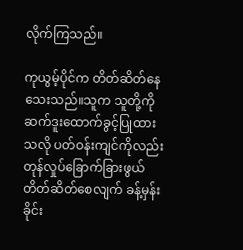လိုက်ကြသည်။

ကုယွမ့်ပိုင်က တိတ်ဆိတ်နေသေးသည်။သူက သူတို့ကို ဆက်ဒူးထောက်ခွင့်ပြုထားသလို ပတ်ဝန်းကျင်ကိုလည်း တုန်လှုပ်ခြောက်ခြားဖွယ်တိတ်ဆိတ်စေလျက် ခန့်မှန်းခိုင်း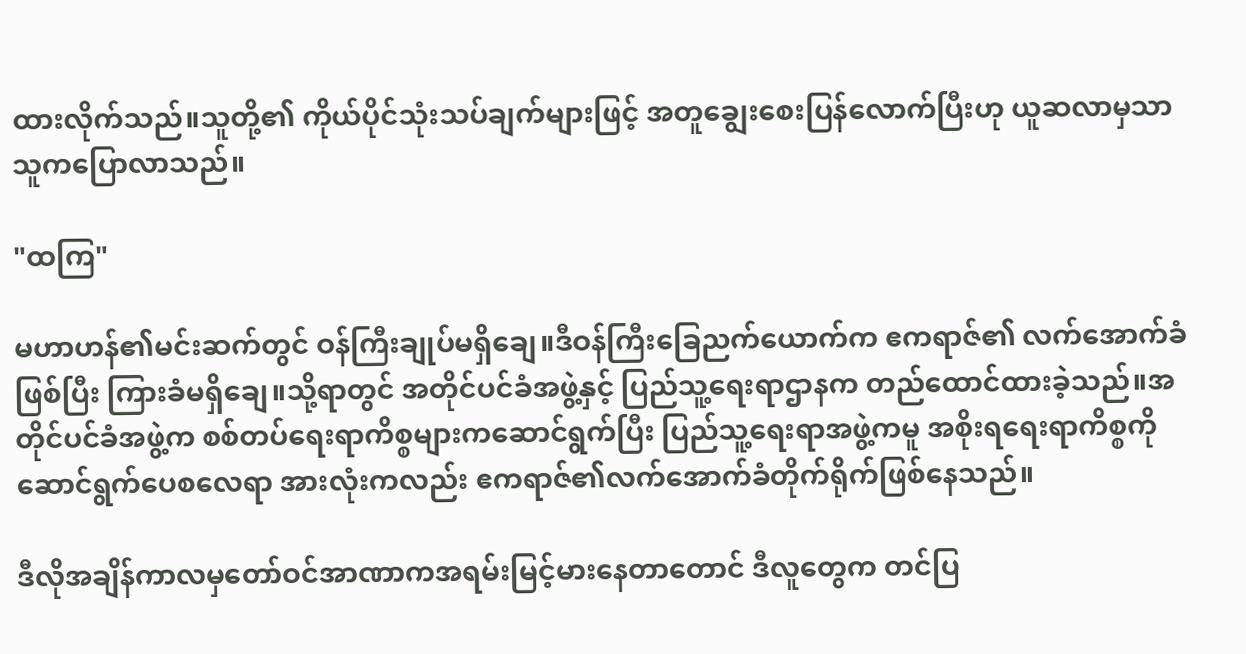ထားလိုက်သည်။သူတို့၏ ကိုယ်ပိုင်သုံးသပ်ချက်များဖြင့် အတူချွေးစေးပြန်လောက်ပြီးဟု ယူဆလာမှသာ သူကပြောလာသည်။

"ထကြ"

မဟာဟန်၏မင်းဆက်တွင် ဝန်ကြီးချုပ်မရှိချေ။ဒီဝန်ကြီးခြေညက်ယောက်က ဧကရာဇ်၏ လက်အောက်ခံဖြစ်ပြီး ကြားခံမရှိချေ။သို့ရာတွင် အတိုင်ပင်ခံအဖွဲ့နှင့် ပြည်သူ့ရေးရာဌာနက တည်ထောင်ထားခဲ့သည်။အတိုင်ပင်ခံအဖွဲ့က စစ်တပ်ရေးရာကိစ္စများကဆောင်ရွက်ပြီး ပြည်သူ့ရေးရာအဖွဲ့ကမူ အစိုးရရေးရာကိစ္စကို ဆောင်ရွက်ပေစလေရာ အားလုံးကလည်း ဧကရာဇ်၏လက်အောက်ခံတိုက်ရိုက်ဖြစ်နေသည်။

ဒီလိုအချိန်ကာလမှတော်ဝင်အာဏာကအရမ်းမြင့်မားနေတာတောင် ဒီလူတွေက တင်ပြ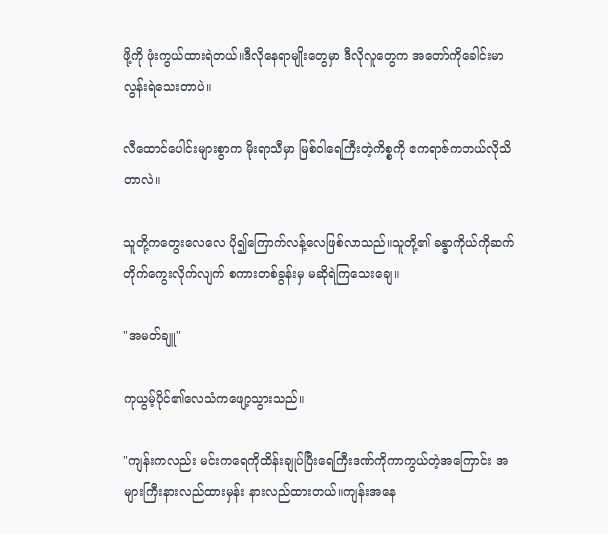ဖို့ကို ဖုံးကွယ်ထားရဲတယ်။ဒီလိုနေရာမျိုးတွေမှာ ဒီလိုလူတွေက အတော်ကိုခေါင်းမာလွန်းရဲသေးတာပဲ။

လီထောင်ပေါင်းများစွာက မိုးရာသီမှာ မြစ်ဝါရေကြီးတဲ့ကိစ္စကို ဧကရာဇ်ကဘယ်လိုသိတာလဲ။

သူတို့ကတွေးလေလေ ပို၍ကြောက်လန့်လေဖြစ်လာသည်။သူတို့၏ ခန္ဓာကိုယ်ကိုဆက်တိုက်ကွေးလိုက်လျက် စကားတစ်ခွန်းမှ မဆိုရဲကြသေးချေ။

"အမတ်ချူ"

ကုယွမ့်ပိုင်၏လေသံကဖျော့သွားသည်။

"ကျန်းကလည်း မင်းကရေကိုထိန်းချုပ်ပြီးရေကြီးဒဏ်ကိုကာကွယ်တဲ့အကြောင်း အများကြီးနားလည်ထားမှန်း နားလည်ထားတယ်။ကျန်းအနေ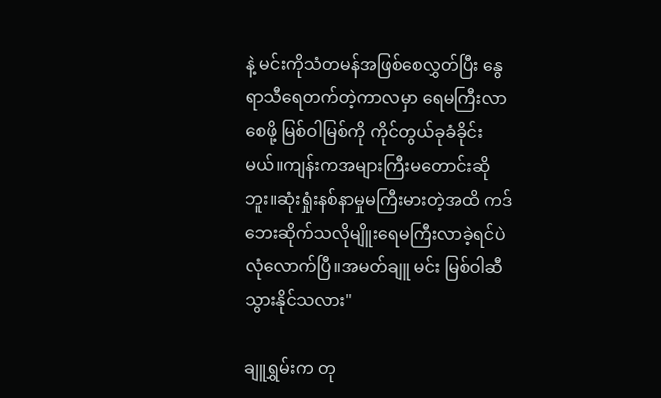နဲ့ မင်းကိုသံတမန်အဖြစ်စေလွှတ်ပြီး နွေရာသီရေတက်တဲ့ကာလမှာ ရေမကြီးလာစေဖို့ မြစ်ဝါမြစ်ကို ကိုင်တွယ်ခုခံခိုင်းမယ်။ကျန်းကအများကြီးမတောင်းဆိုဘူး။ဆုံးရှုံးနစ်နာမှုမကြီးမားတဲ့အထိ ကဒ်ဘေးဆိုက်သလိုမျိူးရေမကြီးလာခဲ့ရင်ပဲ လုံလောက်ပြီ။အမတ်ချူ မင်း မြစ်ဝါဆီသွားနိုင်သလား"

ချူရွှမ်းက တု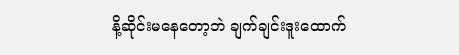နိ့ဆိုင်းမနေတော့ဘဲ ချက်ချင်းဒူးထောက်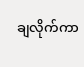ချလိုက်ကာ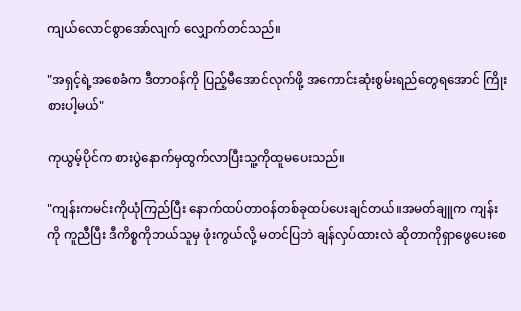ကျယ်လောင်စွာအော်လျက် လျှောက်တင်သည်။

"အရှင့်ရဲ့အစေခံက ဒီတာဝန်ကို ပြည့်မီအောင်လုက်ဖို့ အကောင်းဆုံးစွမ်းရည်တွေရအောင် ကြိုးစားပါ့မယ်"

ကုယွမ့်ပိုင်က စားပွဲနောက်မှထွက်လာပြီးသူ့ကိုထူမပေးသည်။

"ကျန်းကမင်းကိုယုံကြည်ပြီး နောက်ထပ်တာဝန်တစ်ခုထပ်ပေးချင်တယ်။အမတ်ချူက ကျန်းကို ကူညီပြီး ဒီကိစ္စကိုဘယ်သူမှ ဖုံးကွယ်လို့ မတင်ပြဘဲ ချန်လှပ်ထားလဲ ဆိုတာကိုရှာဖွေပေးစေ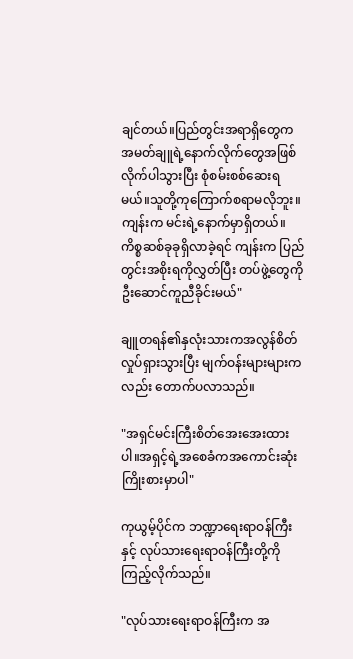ချင်တယ်။ပြည်တွင်းအရာရှိတွေက အမတ်ချူရဲ့နောက်လိုက်တွေအဖြစ်လိုက်ပါသွားပြီး စုံစမ်းစစ်ဆေးရမယ်။သူတို့ကုကြောက်စရာမလိုဘူး။ကျန်းက မင်းရဲ့နောက်မှာရှိတယ်။ကိစ္စဆစ်ခုခုရှိလာခဲ့ရင် ကျန်းက ပြည်တွင်းအစိုးရကိုလွှတ်ပြီး တပ်ဖွဲ့တွေကိုဦးဆောင်ကူညီခိုင်းမယ်"

ချူတရန်၏နှလုံးသားကအလွန်စိတ်လှုပ်ရှားသွားပြီး မျက်ဝန်းများများကလည်း တောက်ပလာသည်။

"အရှင်မင်းကြီးစိတ်အေးအေးထားပါ။အရှင့်ရဲ့အစေခံကအကောင်းဆုံးကြိုးစားမှာပါ"

ကုယွမ့်ပိုင်က ဘဏ္ဍာရေးရာဝန်ကြီးနှင့် လုပ်သားရေးရာဝန်ကြီးတို့ကိုကြည့်လိုက်သည်။

"လုပ်သားရေးရာဝန်ကြီးက အ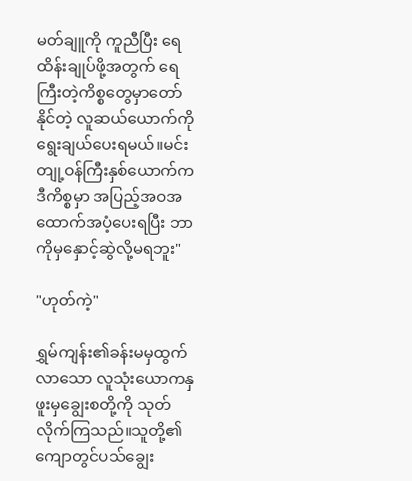မတ်ချူကို ကူညီပြီး ရေထိန်းချုပ်ဖို့အတွက် ရေကြီးတဲ့ကိစ္စတွေမှာတော်နိုင်တဲ့ လူဆယ်ယောက်ကိုရွေးချယ်ပေးရမယ်။မင်းတျု့ဝန်ကြီးနှစ်ယောက်က ဒီကိစ္စမှာ အပြည့်အဝအထောက်အပံ့ပေးရပြီး ဘာကိုမှနှောင့်ဆွဲလို့မရဘူး"

"ဟုတ်ကဲ့"

ရွှမ်ကျန်း၏ခန်းမမှထွက်လာသော လူသုံးယောကနှဖူးမှချွေးစတို့ကို သုတ်လိုက်ကြသည်။သူတို့၏ ကျောတွင်ပသ်ချွေး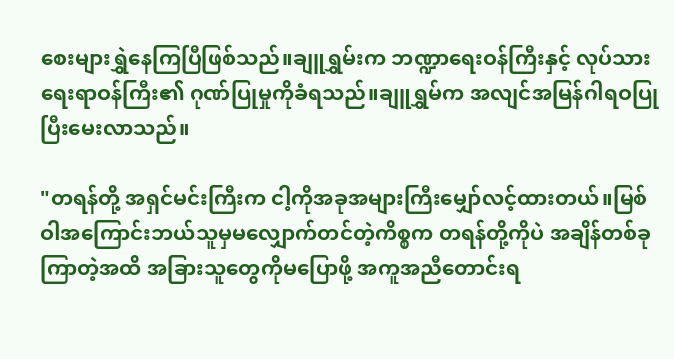စေးများရွှဲနေကြပြီဖြစ်သည်။ချူရွှမ်းက ဘဏ္ဍာရေးဝန်ကြီးနှင့် လုပ်သားရေးရာဝန်ကြီး၏ ဂုဏ်ပြုမှုကိုခံရသည်။ချူရွှမ်က အလျင်အမြန်ဂါရဝပြုပြီးမေးလာသည်။

"တရန်တို့ အရှင်မင်းကြီးက ငါ့ကိုအခုအများကြီးမျှော်လင့်ထားတယ်။မြစ်ဝါအကြောင်းဘယ်သူမှမလျှောက်တင်တဲ့ကိစ္စက တရန်တို့ကိုပဲ အချိန်တစ်ခုကြာတဲ့အထိ အခြားသူတွေကိုမပြောဖို့ အကူအညီတောင်းရ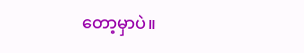တော့မှာပဲ။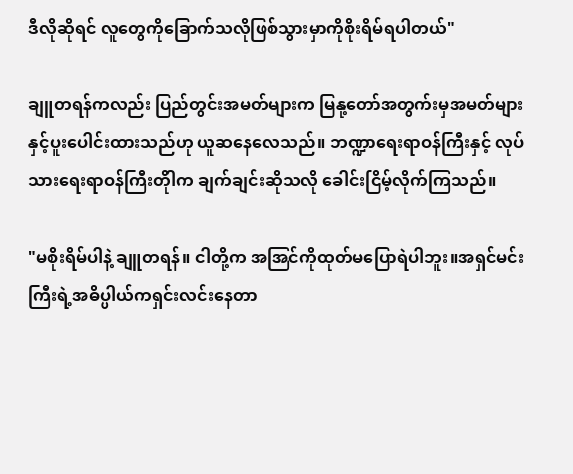ဒီလိုဆိုရင် လူတွေကိုခြောက်သလိုဖြစ်သွားမှာကိုစိုးရိမ်ရပါတယ်"

ချူတရန်ကလည်း ပြည်တွင်းအမတ်များက မြနု့တော်အတွက်းမှအမတ်များနှင့်ပူးပေါင်းထားသည်ဟု ယူဆနေလေသည်။ ဘဏ္ဍာရေးရာဝန်ကြီးနှင့် လုပ်သားရေးရာဝန်ကြီးတိုါက ချက်ချင်းဆိုသလို ခေါင်းငြိမ့်လိုက်ကြသည်။

"မစိုးရိမ်ပါနဲ့ ချူတရန်။ ငါတို့က အအြင်ကိုထုတ်မပြောရဲပါဘူး။အရှင်မင်းကြီးရဲ့အဓိပ္ပါယ်ကရှင်းလင်းနေတာ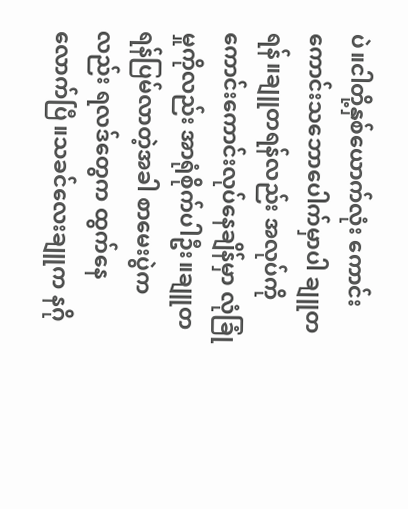ပဲ။ငါတို့နှစ်ယောက်လုံး ကောင်းကောင်းသဘောပေါက်မှာပါ ချူတရန်။ချူတရန်လည်း အလုပ်ကိုကောင်းကောင်းလုပ်နေချိန်မှာ လုံခြုံမှုကိုလည်း အာရုံစိုက်ပါဦး။ချူတရန်ပြမ်လာတဲ့အခါ စာမေးပွဲကလည်း ရလဒ်တွေက ထွက်နေလောက်ပြီ။သခင်လေးချူက နဂို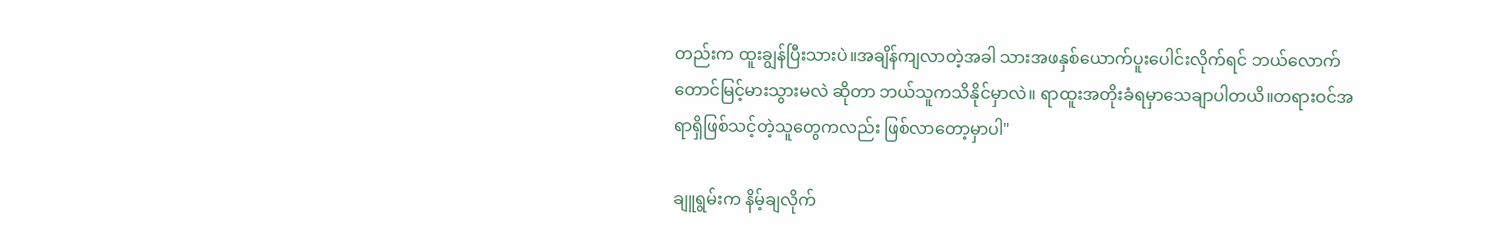တည်းက ထူးချွန်ပြီးသားပဲ။အချိန်ကျလာတဲ့အခါ သားအဖနှစ်ယောက်ပူးပေါင်းလိုက်ရင် ဘယ်လောက်တောင်မြင့်မားသွားမလဲ ဆိုတာ ဘယ်သူကသိနိုင်မှာလဲ။ ရာထူးအတိုးခံရမှာသေချာပါတယိ။တရားဝင်အရာရှိဖြစ်သင့်တဲ့သူတွေကလည်း ဖြစ်လာတော့မှာပါ"

ချူရွမ်းက နိမ့်ချလိုက်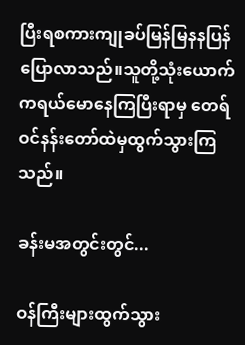ပြီးရစကားကျုခပ်မြန်မြနနပြန်ပြောလာသည်။သူတို့သုံးယောက်ကရယ်မောနေကြပြီးရာမှ တေရ်ဝင်နန်းတော်ထဲမှထွက်သွားကြသည်။

ခန်းမအတွင်းတွင်...

ဝန်ကြီးများထွက်သွား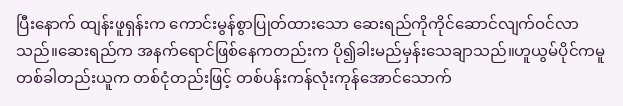ပြီးနောက် ထျန်းဖူရှန်းက ကောင်းမွန်စွာပြုတ်ထားသော ဆေးရည်ကိုကိုင်ဆောင်လျက်ဝင်လာသည်။ဆေးရည်က အနက်ရောင်ဖြစ်နေကတည်းက ပို၍ခါးမည်မှန်းသေချာသည်။ဟူယွမ်ပိုင်ကမူ တစ်ခါတည်းယူက တစ်ငုံတည်းဖြင့် တစ်ပန်းကန်လုံးကုန်အောင်သောက်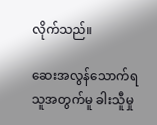လိုက်သည်။

ဆေးအလွန်သောက်ရသူအတွက်မူ ခါးသီူမှု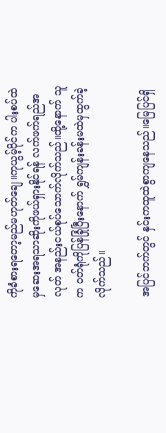ကိုခံစားရတော့မည်မဟုတ်ချေ။ကုယွမ့်ပိုင်က ပါးစပ်ထဲမှဆေးအရသာဆိုးကိုဖယ်ရှားနိုင်ရန် လက်ဖက်ရည်အလုတ် အနည်းငယ်စုပ်သောက်လိုက်သည်။ထို့နောက် သူက ဝတ်ရုံကိုပြန်ခြုံပြီးနောက် ရွှမ်ကျန်းခန်းမထဲမှထွက်ခဲ့လိုက်သည်။

အပြင်ဘက်တွင် နှင်းကထူထဲစွာကျနေသည်။မြေပြင်ရှိ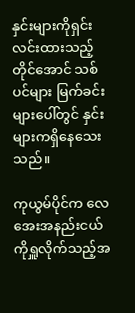နှင်းများကိုရှင်းလင်းထားသည့်တိုင်အောင် သစ်ပင်များ မြက်ခင်းများပေါ်တွင် နှင်းများကရှိနေသေးသည်။

ကုယွမ်ပိုင်က လေအေးအနည်းငယ်ကိုရှူလိုက်သည့်အ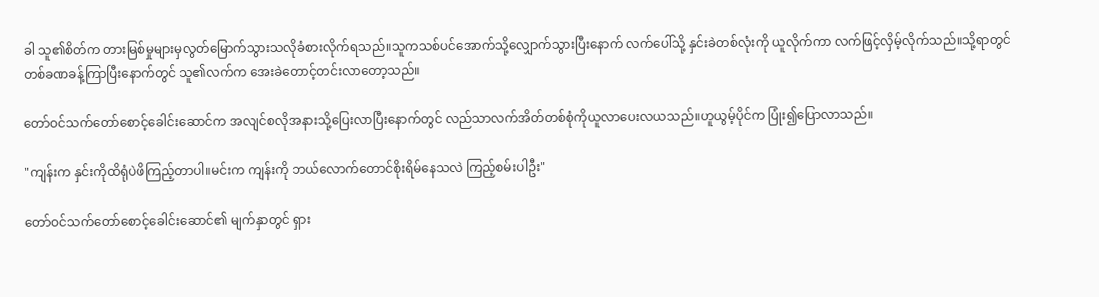ခါ သူ၏စိတ်က တားမြစ်မှုများမှလွတ်မြောက်သွားသလိုခံစားလိုက်ရသည်။သူကသစ်ပင်အောက်သို့လျှောက်သွားပြီးနောက် လက်ပေါ်သို့ နှင်းခဲတစ်လုံးကို ယူလိုက်ကာ လက်ဖြင့်လှိမ့်လိုက်သည်။သို့ရာတွင် တစ်ခဏခန့်ကြာပြီးနောက်တွင် သူ၏လက်က အေးခဲတောင့်တင်းလာတော့သည်။

တော်ဝင်သက်တော်စောင့်ခေါင်းဆောင်က အလျင်စလိုအနားသို့ပြေးလာပြီးနောက်တွင် လည်သာလက်အိတ်တစ်စုံကိုယူလာပေးလယသည်။ဟူယွမ့်ပိုင်က ပြုံး၍ပြောလာသည်။

"ကျန်းက နှင်းကိုထိရုံပဲဖိကြည့်တာပါ။မင်းက ကျန်းကို ဘယ်လောက်တောင်စိုးရိမ်နေသလဲ ကြည့်စမ်းပါဦး"

တော်ဝင်သက်တော်စောင့်ခေါင်းဆောင်၏ မျက်နှာတွင် ရှား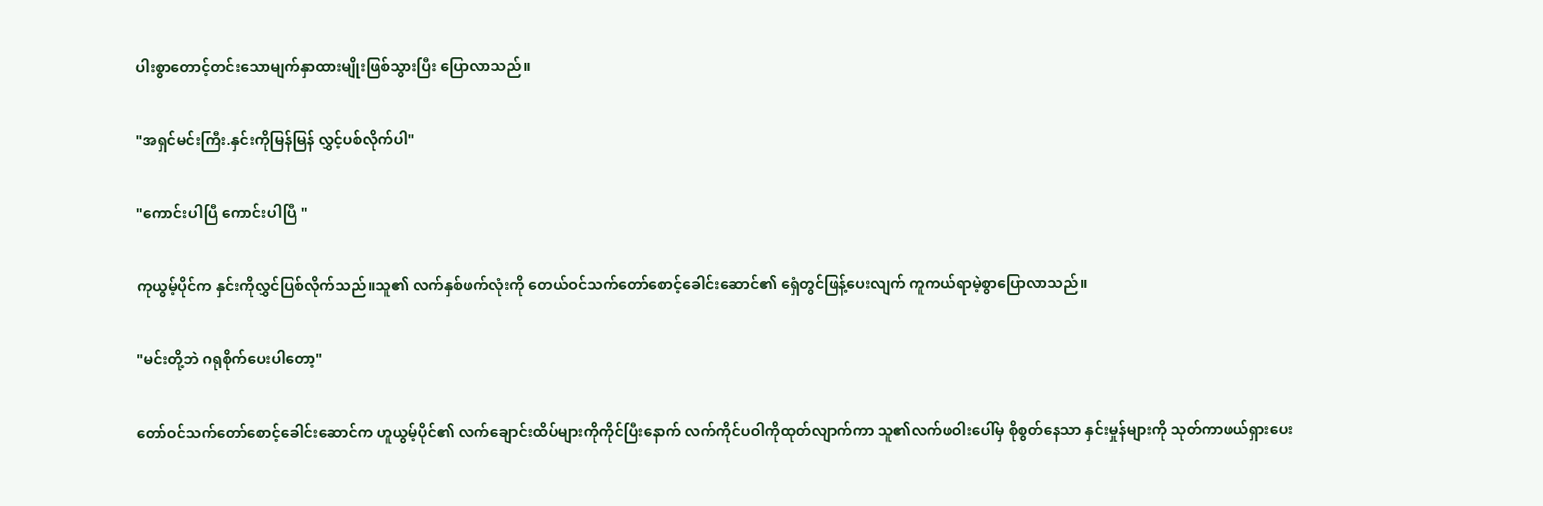ပါးစွာတောင့်တင်းသောမျက်နှာထားမျိုးဖြစ်သွားပြီး ပြောလာသည်။

"အရှင်မင်းကြီး.နှင်းကိုမြန်မြန် လွှင့်ပစ်လိုက်ပါ"

"ကောင်းပါပြီ ကောင်းပါပြီ "

ကုယွမ့်ပိုင်က နှင်းကိုလွှင်ပြစ်လိုက်သည်။သူ၏ လက်နှစ်ဖက်လုံးကို တေယ်ဝင်သက်တော်စောင့်ခေါင်းဆောင်၏ ရှေံတွင်ဖြန့်ပေးလျက် ကူကယ်ရာမဲ့စွာပြောလာသည်။

"မင်းတို့ဘဲ ဂရုစိုက်ပေးပါတော့"

တော်ဝင်သက်တော်စောင့်ခေါင်းဆောင်က ဟူယွမ့်ပိုင်၏ လက်ချောင်းထိပ်များကိုကိုင်ပြီးနောက် လက်ကိုင်ပဝါကိုထုတ်လျာက်ကာ သူ၏လက်ဖဝါးပေါ်မှ စိုစွတ်နေသာ နှင်းမှုန်များကို သုတ်ကာဖယ်ရှားပေး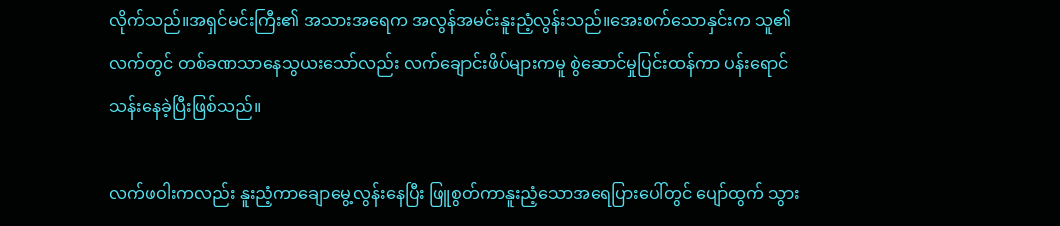လိုက်သည်။အရှင်မင်းကြီး၏ အသားအရေက အလွန်အမင်းနူးညံ့လွန်းသည်။အေးစက်သောနှင်းက သူ၏လက်တွင် တစ်ခဏသာနေသွယးသော်လည်း လက်ချောင်းဖိပ်များကမူ စွဲဆောင်မှုပြင်းထန်ကာ ပန်းရောင်သန်းနေခဲ့ပြီးဖြစ်သည်။

လက်ဖဝါးကလည်း နူးညံ့ကာချောမွေ့လွန်းနေပြီး ဖြူစွတ်ကာနူးညံ့သောအရေပြားပေါ်တွင် ပျော်ထွက် သွား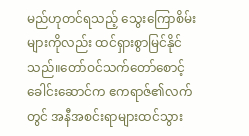မည်ဟုတင်ရသည့် သွေးကြောစိမ်းများကိုလည်း ထင်ရှားစွာမြင်နိုင်သည်။တော်ဝင်သက်တော်စောင့်ခေါင်းဆောင်က ဧကရာဇ်၏လက်တွင် အနီအစင်းရာများထင်သွား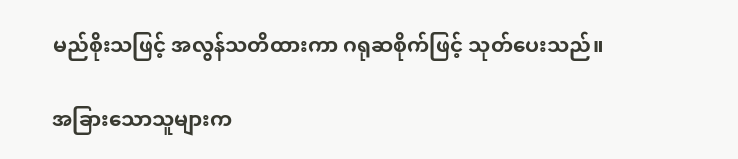မည်စိုးသဖြင့် အလွန်သတိထားကာ ဂရုဆစိုက်ဖြင့် သုတ်ပေးသည်။

အခြားသောသူများက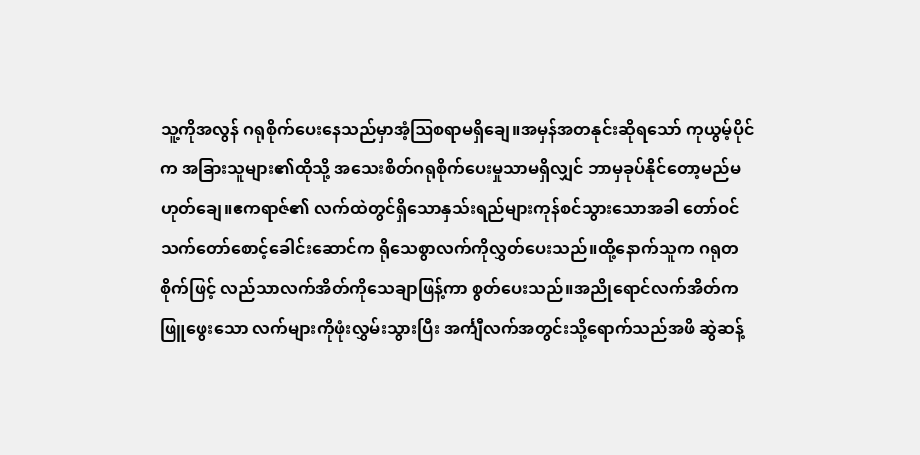သူ့ကိုအလွန် ဂရုစိုက်ပေးနေသည်မှာအံ့ဩစရာမရှိချေ။အမှန်အတနုင်းဆိုရသော် ကုယွမ့်ပိုင်က အခြားသူများ၏ထိုသို့ အသေးစိတ်ဂရုစိုက်ပေးမှုသာမရှိလျှင် ဘာမှခုပ်နိုင်တော့မည်မဟုတ်ချေ။ဧကရာဇ်၏ လက်ထဲတွင်ရှိသောနှသ်းရည်များကုန်စင်သွားသောအခါ တော်ဝင်သက်တော်စောင့်ခေါင်းဆောင်က ရိုသေစွာလက်ကိုလွှတ်ပေးသည်။ထို့နောက်သူက ဂရုတစိုက်ဖြင့် လည်သာလက်အိတ်ကိုသေချာဖြန့်ကာ စွတ်ပေးသည်။အညိုရောင်လက်အိတ်က ဖြူဖွေးသော လက်များကိုဖုံးလွှမ်းသွားပြီး အင်္ကျီလက်အတွင်းသို့ရောက်သည်အဖိ ဆွဲဆန့်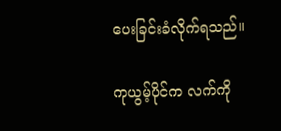ပေးခြင်းခံလိုက်ရသည်။

ကုယွမ့်ပိုင်က လက်ကို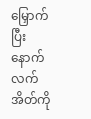မြှောက်ပြီးနောက် လက်အိတ်ကို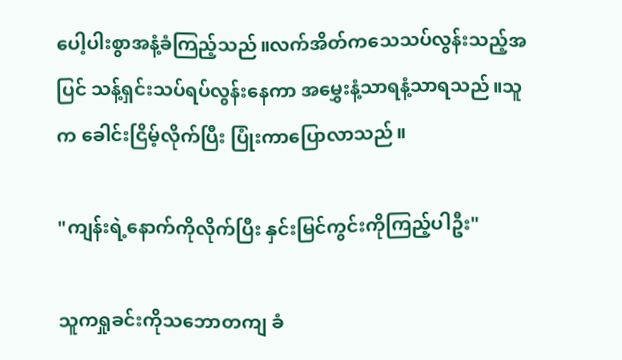ပေါ့ပါးစွာအနံ့ခံကြည့်သည်။လက်အိတ်ကသေသပ်လွန်းသည့်အပြင် သန့်ရှင်းသပ်ရပ်လွန်းနေကာ အမွှေးနံ့သာရနံ့သာရသည်။သူက ခေါင်းငြိမ့်လိုက်ပြီး ပြုံးကာပြောလာသည်။

"ကျန်းရဲ့နောက်ကိုလိုက်ပြီး နှင်းမြင်ကွင်းကိုကြည့်ပါဦး"

သူကရှုခင်းကိုသဘောတကျ ခံ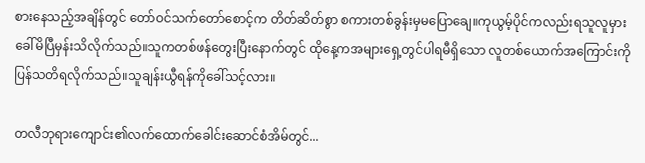စားနေသည့်အချိန်တွင် တော်ဝင်သက်တော်စောင့်က တိတ်ဆိတ်စွာ စကားတစ်ခွန်းမှမပြောချေ။ကုယွမ့်ပိုင်ကလည်းရသူလူမှားခေါ်မိပြီမှန်းသိလိုက်သည်။သူကတစ်ဖန်တွေးပြီးနောက်တွင် ထိုနေ့ကအများရှေ့တွင်ပါရမီရှိသော လူတစ်ယောက်အကြောင်းကိုပြန်သတိရလိုက်သည်။သူချန်းယွီရန်ကိုခေါ်သင့်လား။

တလီဘုရားကျောင်း၏လက်ထောက်ခေါင်းဆောင်စံအိမ်တွင်...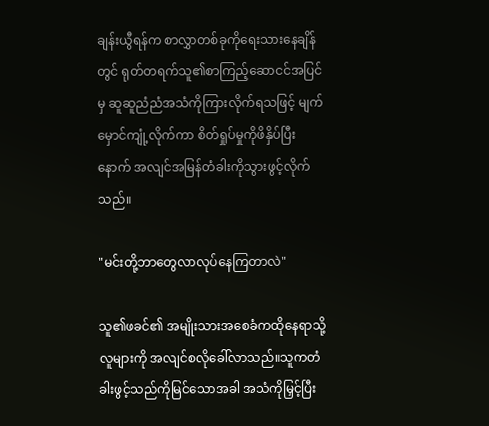ချန်းယွီရန်က စာလွှာတစ်ခုကိုရေးသားနေချိန်တွင် ရုတ်တရက်သူ၏စာကြည့်ဆောငင်အပြင်မှ ဆူဆူညံညံအသံကိုကြားလိုက်ရသဖြင့် မျက်မှောင်ကျုံ့လိုက်ကာ စိတ်ရှုပ်မှုကိုဖိနှိပ်ပြီးနောက် အလျင်အမြန်တံခါးကိုသွားဖွင့်လိုက်သည်။

"မင်းတို့ဘာတွေလာလုပ်နေကြတာလဲ"

သူ၏ဖခင်၏ အမျိုးသားအစေခံကထိုနေရာသို့ လူများကို အလျင်စလိုခေါ်လာသည်။သူကတံခါးဖွင့်သည်ကိုမြင်သောအခါ အသံကိုမြှင့်ပြီး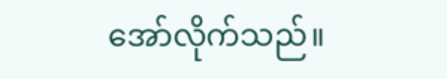အော်လိုက်သည်။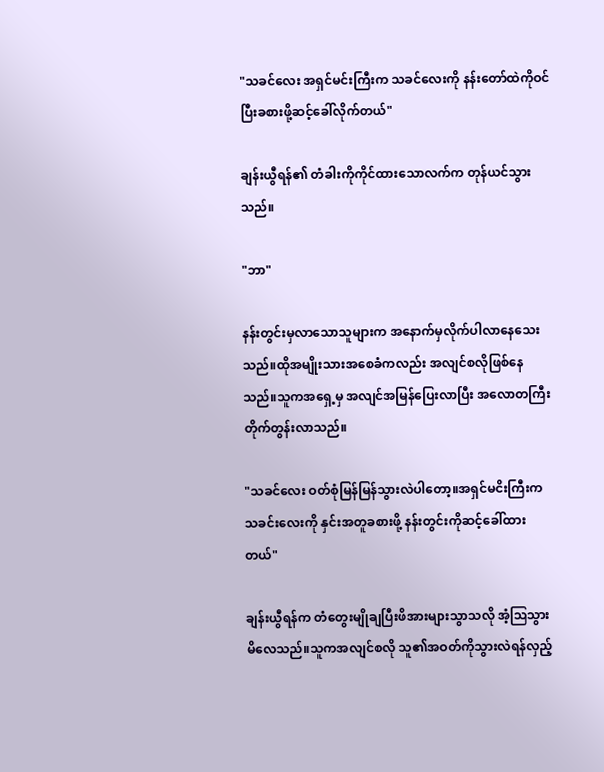"သခင်လေး အရှင်မင်းကြီးက သခင်လေးကို နန်းတော်ထဲကိုဝင်ပြီးခစားဖို့ဆင့်ခေါ်လိုက်တယ်"

ချန်းယွီရန်၏ တံခါးကိုကိုင်ထားသောလက်က တုန်ယင်သွားသည်။

"ဘာ"

နန်းတွင်းမှလာသောသူများက အနောက်မှလိုက်ပါလာနေသေးသည်။ထိုအမျိုးသားအစေခံကလည်း အလျင်စလိုဖြစ်နေသည်။သူကအရှေ့မှ အလျင်အမြန်ပြေးလာပြီး အလောတကြီးတိုက်တွန်းလာသည်။

"သခင်လေး ဝတ်စုံမြန်မြန်သွားလဲပါတော့။အရှင်မငိးကြီးက သခင်းလေးကို နှင်းအတူခစားဖို့ နန်းတွင်းကိုဆင့်ခေါ်ထားတယ်"

ချန်းယွီရန်က တံတွေးမျိုချပြီးဖိအားများသွာသလို အံ့ဩသွားမိလေသည်။သူကအလျင်စလို သူ၏အဝတ်ကိုသွားလဲရန်လှည့်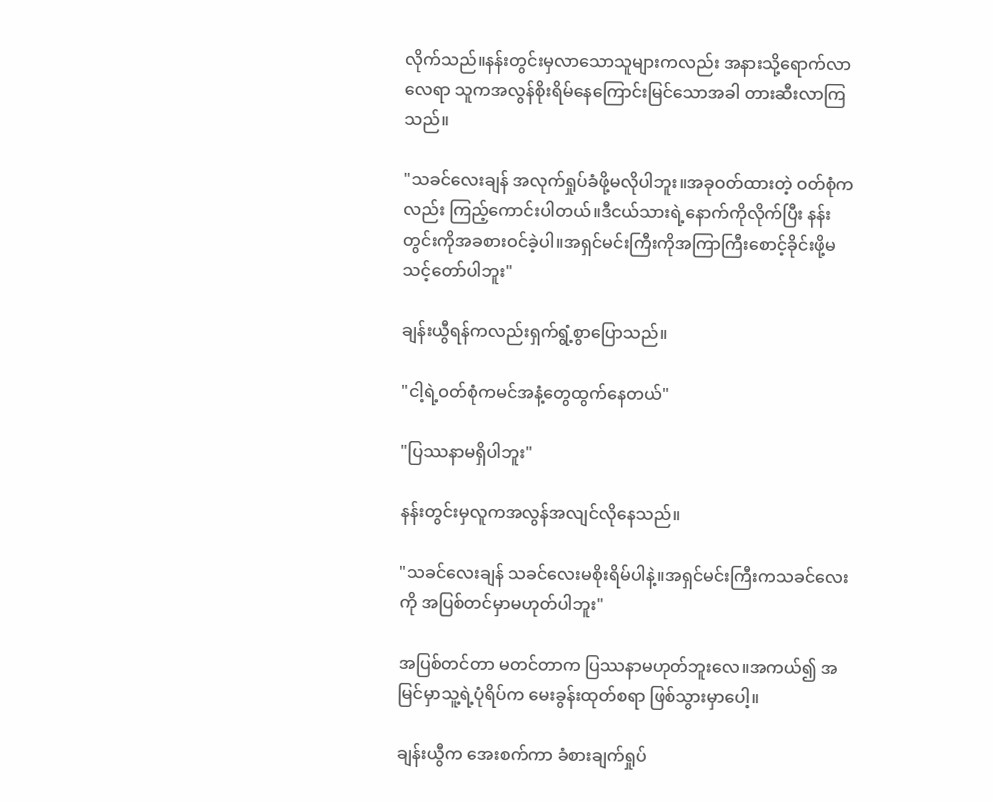လိုက်သည်။နန်းတွင်းမှလာသောသူများကလည်း အနားသို့ရောက်လာလေရာ သူကအလွန်စိုးရိမ်နေကြောင်းမြင်သောအခါ တားဆီးလာကြသည်။

"သခင်လေးချန် အလုက်ရှုပ်ခံဖို့မလိုပါဘူး။အခုဝတ်ထားတဲ့ ဝတ်စုံကလည်း ကြည့်ကောင်းပါတယ်။ဒီငယ်သားရဲ့နောက်ကိုလိုက်ပြီး နန်းတွင်းကိုအခစားဝင်ခဲ့ပါ။အရှင်မင်းကြီးကိုအကြာကြီးစောင့်ခိုင်းဖို့မသင့်တော်ပါဘူး"

ချန်းယွီရန်ကလည်းရှက်ရွံ့စွာပြောသည်။

"ငါ့ရဲ့ဝတ်စုံကမင်အနံ့တွေထွက်နေတယ်"

"ပြဿနာမရှိပါဘူး"

နန်းတွင်းမှလူကအလွန်အလျင်လိုနေသည်။

"သခင်လေးချန် သခင်လေးမစိုးရိမ်ပါနဲ့။အရှင်မင်းကြီးကသခင်လေးကို အပြစ်တင်မှာမဟုတ်ပါဘူး"

အပြစ်တင်တာ မတင်တာက ပြဿနာမဟုတ်ဘူးလေ။အကယ်၍ အမြင်မှာသူ့ရဲ့ပုံရိပ်က မေးခွန်းထုတ်စရာ ဖြစ်သွားမှာပေါ့။

ချန်းယွီက အေးစက်ကာ ခံစားချက်ရှုပ်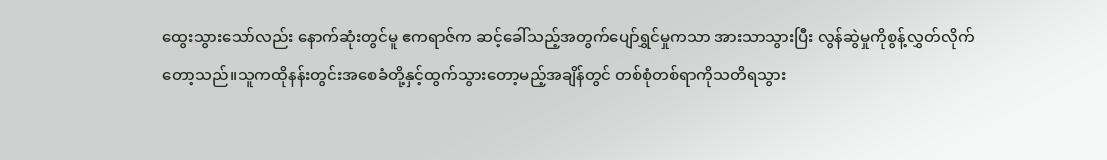ထွေးသွားသော်လည်း နောက်ဆုံးတွင်မူ ဧကရာဇ်က ဆင့်ခေါ်သည့်အတွက်ပျော်ရွှင်မှုကသာ အားသာသွားပြီး လွန်ဆွဲမှုကိုစွန့်လွှတ်လိုက်တော့သည်။သူကထိုနန်းတွင်းအစေခံတို့နှင့်ထွက်သွားတော့မည့်အချိန်တွင် တစ်စုံတစ်ရာကိုသတိရသွား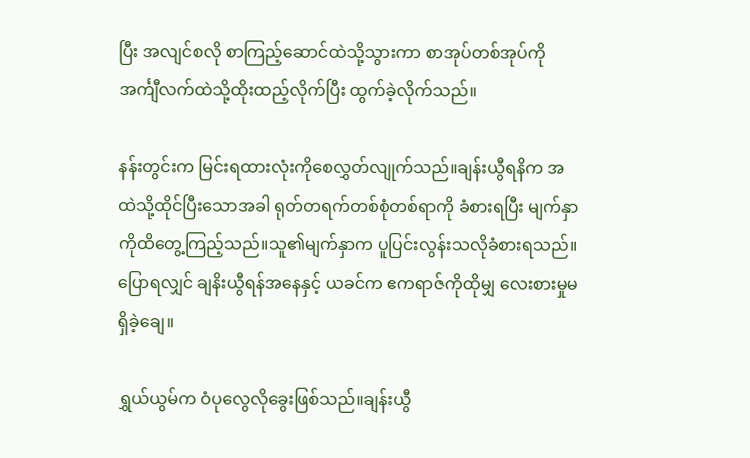ပြီး အလျင်စလို စာကြည့်ဆောင်ထဲသို့သွားကာ စာအုပ်တစ်အုပ်ကို အင်္ကျီလက်ထဲသို့ထိုးထည့်လိုက်ပြီး ထွက်ခဲ့လိုက်သည်။

နန်းတွင်းက မြင်းရထားလုံးကိုစေလွှတ်လျုက်သည်။ချန်းယွီရနိက အထဲသို့ထိုင်ပြီးသောအခါ ရုတ်တရက်တစ်စုံတစ်ရာကို ခံစားရပြီး မျက်နှာကိုထိတွေ့ကြည့်သည်။သူ၏မျက်နှာက ပူပြင်းလွန်းသလိုခံစားရသည်။ပြောရလျှင် ချနိးယွီရန်အနေနှင့် ယခင်က ဧကရာဇ်ကိုထိုမျှ လေးစားမှုမရှိခဲ့ချေ။

ရွှယ်ယွမ်က ဝံပုလွေလိုခွေးဖြစ်သည်။ချန်းယွီ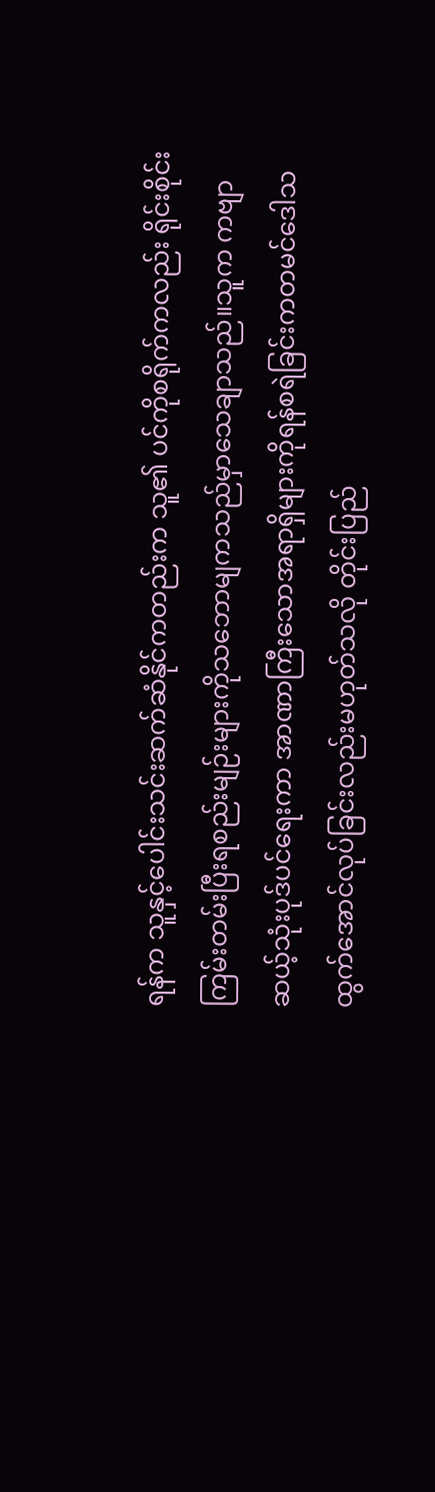ရန်က သူနှင့်ပေါင်းသင်းဆက်ဆံနိုင်ကတည်းက သူ၏ ပင်ကိုစရိုက်ကလည်း ရိုင်းစိုင်းကြမ်းတမ်းပြီးရစည်းမျဉ်းများကိုသဘောမျကသည်မှာသေချာသည်။သူက ကဗျာဆယ့်သုံးပုဒ်ပင်ရေးကာ အာဏာကြီးသောအရာရှိများကိုရန်စရဲခြင်းကတမင်ဒေါသထွက်အောင်လုပ်ခြင်းလည်းမဟုတ်သလို တိုင်းပြည်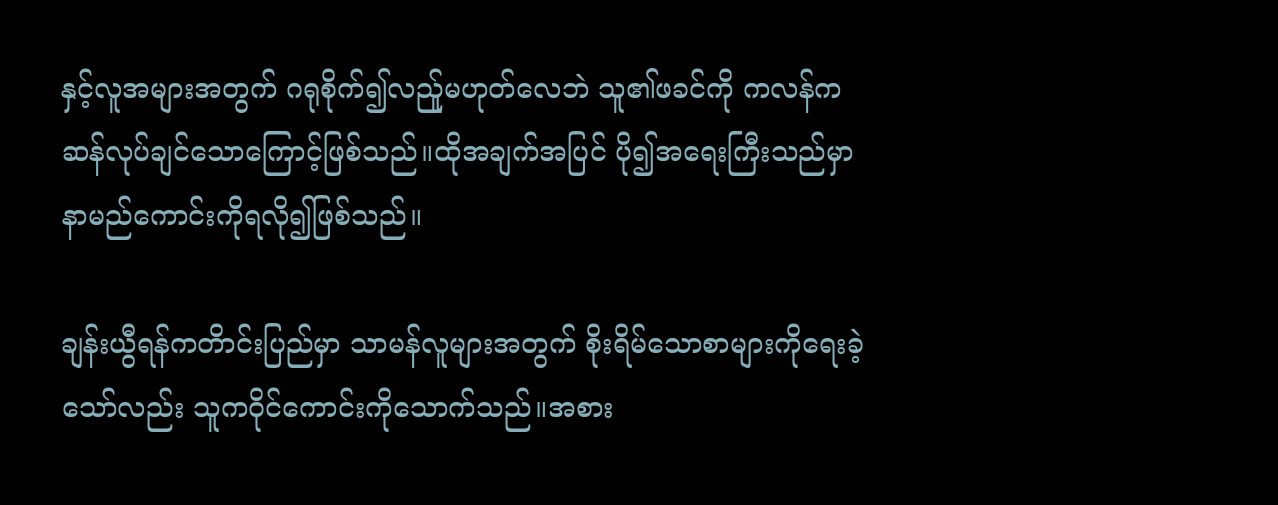နှင့်လူအများအတွက် ဂရုစိုက်၍လည်ူမဟုတ်လေဘဲ သူ၏ဖခင်ကို ကလန်ကဆန်လုပ်ချင်သောကြောင့်ဖြစ်သည်။ထိုအချက်အပြင် ပို၍အရေးကြီးသည်မှာ နာမည်ကောင်းကိုရလို၍ဖြစ်သည်။

ချန်းယွီရန်ကတိာင်းပြည်မှာ သာမန်လူများအတွက် စိုးရိမ်သောစာများကိုရေးခဲ့သော်လည်း သူကဝိုင်ကောင်းကိုသောက်သည်။အစား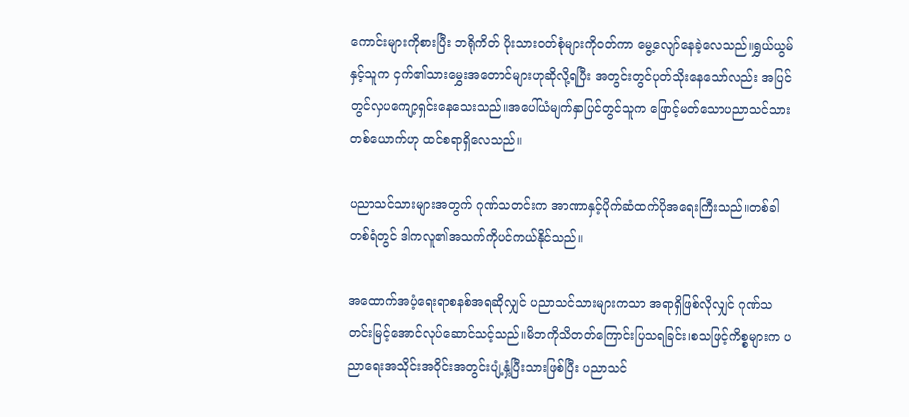ကောင်းများကိုစားပြီး ဘရိုကိတ် ပိုးသားဝတ်စုံများကိုဝတ်ကာ မွေ့လျော်နေခဲ့လေသည်။ရွှယ်ယွမ်နှင့်သူက ငှက်၏သားမွှေးအတောင်များဟုဆိုလို့ရပြီး အတွင်းတွင်ပုတ်သိုးနေသော်လည်း အပြင်တွင်လှပကျော့ရှင်းနေသေးသည်။အပေါ်ယံမျက်နှာပြင်တွင်သူက ဖြောင့်မတ်သောပညာသင်သားတစ်ယောက်ဟု ထင်စရာရှိလေသည်။

ပညာသင်သားများအတွက် ဂုဏ်သတင်းက အာဏာနှင့်ပိုက်ဆံထက်ပိုအရေးကြီးသည်။တစ်ခါတစ်ရံတွင် ဒါကလူ၏အသက်ကိုပင်ကယ်နိုင်သည်။

အထောက်အပံ့ရေးရာစနစ်အရဆိုလျှင် ပညာသင်သားများကသာ အရာရှိဖြစ်လိုလျှင် ဂုဏ်သတင်းမြင့်အောင်လုပ်ဆောင်သင့်သည်။မိဘကိုသိတတ်ကြောင်းပြသရခြင်း၊စသဖြင့်ကိစ္စများက ပညာရေးအသိုင်းအဝိုင်းအတွင်းပျံ့နှံ့ပြီးသားဖြစ်ပြီး ပညာသင်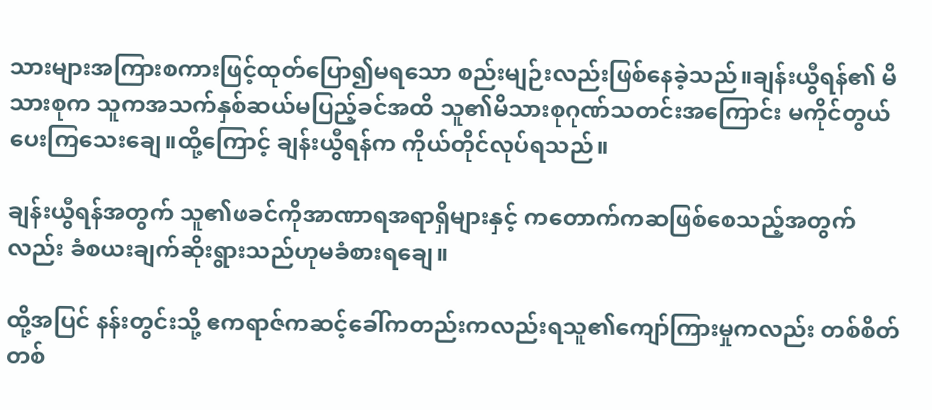သားများအကြားစကားဖြင့်ထုတ်ပြော၍မရသော စည်းမျဉ်းလည်းဖြစ်နေခဲ့သည်။ချန်းယွီရန်၏ မိသားစုက သူကအသက်နှစ်ဆယ်မပြည့်ခင်အထိ သူ၏မိသားစုဂုဏ်သတင်းအကြောင်း မကိုင်တွယ်ပေးကြသေးချေ။ထို့ကြောင့် ချန်းယွီရန်က ကိုယ်တိုင်လုပ်ရသည်။

ချန်းယွီရန်အတွက် သူ၏ဖခင်ကိုအာဏာရအရာရှိများနှင့် ကတောက်ကဆဖြစ်စေသည့်အတွက်လည်း ခံစယးချက်ဆိုးရွားသည်ဟုမခံစားရချေ။

ထို့အပြင် နန်းတွင်းသို့ ဧကရာဇ်ကဆင့်ခေါ်ကတည်းကလည်းရသူ၏ကျော်ကြားမှုကလည်း တစ်စိတ်တစ်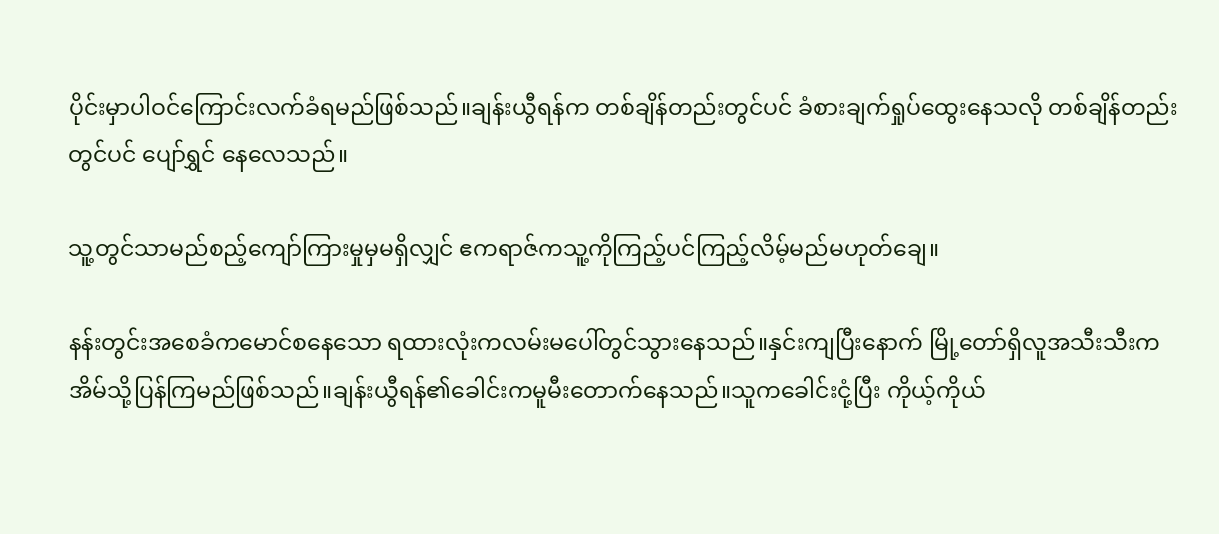ပိုင်းမှာပါဝင်ကြောင်းလက်ခံရမည်ဖြစ်သည်။ချန်းယွီရန်က တစ်ချိန်တည်းတွင်ပင် ခံစားချက်ရှုပ်ထွေးနေသလို တစ်ချိန်တည်းတွင်ပင် ပျော်ရွှင် နေလေသည်။

သူ့တွင်သာမည်စည့်ကျော်ကြားမှုမှမရှိလျှင် ဧကရာဇ်ကသူ့ကိုကြည့်ပင်ကြည့်လိမ့်မည်မဟုတ်ချေ။

နန်းတွင်းအစေခံကမောင်စနေသော ရထားလုံးကလမ်းမပေါ်တွင်သွားနေသည်။နှင်းကျပြီးနောက် မြို့တော်ရှိလူအသီးသီးက အိမ်သို့ပြန်ကြမည်ဖြစ်သည်။ချန်းယွီရန်၏ခေါင်းကမူမီးတောက်နေသည်။သူကခေါင်းငုံ့ပြီး ကိုယ့်ကိုယ်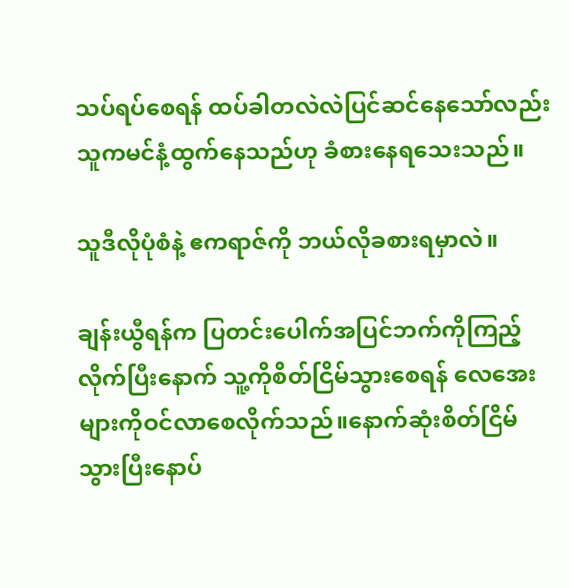သပ်ရပ်စေရန် ထပ်ခါတလဲလဲပြင်ဆင်နေသော်လည်း သူကမင်နံ့ထွက်နေသည်ဟု ခံစားနေရသေးသည်။

သူဒီလိုပုံစံနဲ့ ဧကရာဇ်ကို ဘယ်လိုခစားရမှာလဲ။

ချန်းယွီရန်က ပြတင်းပေါက်အပြင်ဘက်ကိုကြည့်လိုက်ပြီးနောက် သူ့ကိုစိတ်ငြိမ်သွားစေရန် လေအေးများကိုဝင်လာစေလိုက်သည်။နောက်ဆုံးစိတ်ငြိမ်သွားပြီးနောပ်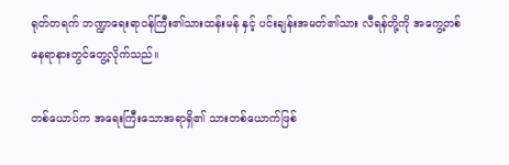ရုတ်တရက် ဘဏ္ဍာရေးရာဝန်ကြီး၏သားထန်းမန် နှင့် ပင်းချန်းအမတ်၏သား လီရန်တို့ကို အကွေ့တစ်နေရာနားတွင်တွေ့လိုက်သည်။

တစ်ယောပ်က အရေးကြီးသောအရာရှိ၏ သားတစ်ယောက်ဖြစ်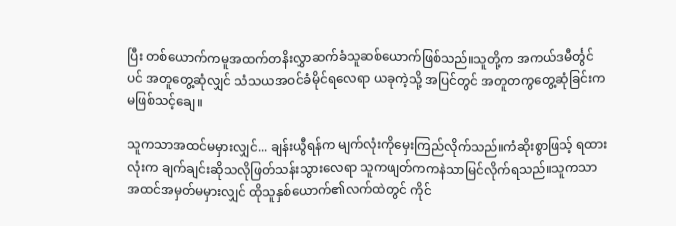ပြီး တစ်ယောက်ကမူအထက်တနိးလွှာဆက်ခံသူဆစ်ယောက်ဖြစ်သည်။သူတို့က အကယ်ဒမီင်္တွင်ပင် အတူတွေ့ဆုံလျှင် သံသယအဝင်ခံမိုင်ရလေရာ ယခုကဲ့သို့ အပြင်တွင် အတူတကွတွေ့ဆုံခြင်းကမဖြစ်သင့်ချေ။

သူကသာအထင်မမှားလျှင်... ချန်းယွီရန်က မျက်လုံးကိုမှေးကြည်လိုက်သည်။ကံဆိုးစွာဖြသ့် ရထားလုံးက ချက်ချင်းဆိုသလိုဖြတ်သန်းသွားလေရာ သူကဖျတ်ကကနဲသာမြင်လိုက်ရသည်။သူကသာအထင်အမှတ်မမှားလျှင် ထိုသူနှစ်ယောက်၏လက်ထဲတွင် ကိုင်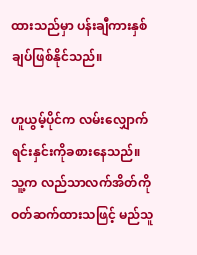ထားသည်မှာ ပန်းချီကားနှစ်ချပ်ဖြစ်နိုင်သည်။

ဟူယွမ့်ပိုင်က လမ်းလျှောက်ရင်းနှင်းကိုခစားနေသည်။သူ့က လည်သာလက်အိတ်ကိုဝတ်ဆက်ထားသဖြင့် မည်သူ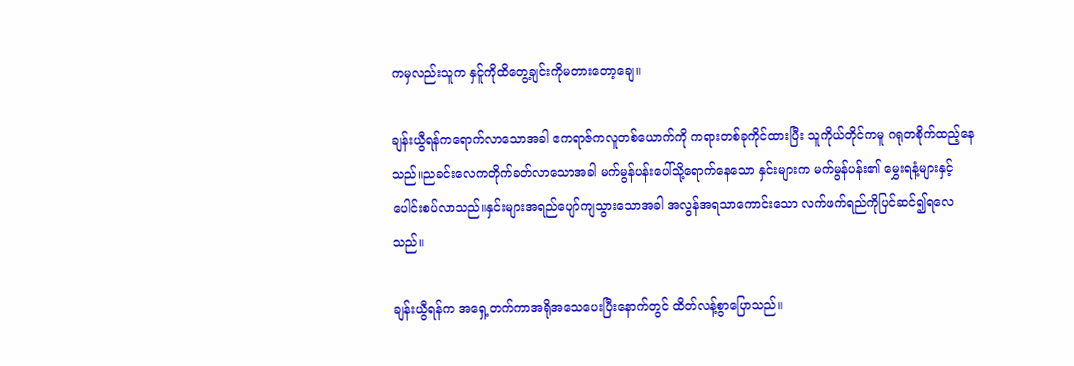ကမှလည်းသူက နှင်ူကိုထိတွေ့ချင်းကိုမတားတော့ချေ။

ချန်းယွီရန်ကရောက်လာသောအခါ ဧကရာဇ်ကလူတစ်ယောက်ကို ကရားတစ်ခုကိုင်ထားပြီး သူကိုယ်တိုင်ကမူ ဂရုတစိုက်ထည့်နေသည်။ညခင်းလေကတိုက်ခတ်လာသောအခါ မက်မွန်ပန်းပေါ်သို့ရောက်နေသော နှင်းများက မက်မွန်ပန်း၏ မွှေးရနံ့များနှင့်ပေါင်းစပ်လာသည်။နှင်းများအရည်ပျော်ကျသွားသောအခါ အလွန်အရသာကောင်းသော လက်ဖက်ရည်ကိုပြင်ဆင်၍ရလေသည်။

ချန်းယွီရန်က အရှေ့တက်ကာအရိုအသေပေးပြီးနောက်တွင် ထိတ်လန့်စွာပြောသည်။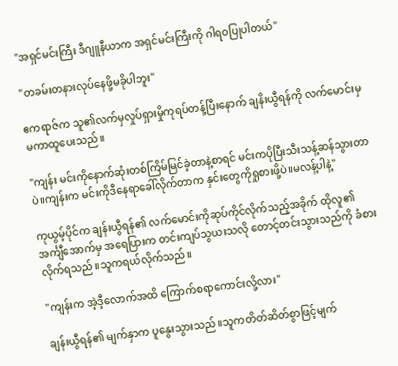"အရှင်မင်းကြီး ဒီဂျူနီယာက အရှင်မင်းကြီးကို ဂါရဝပြုပါတယ်"

"တခမ်းတနားလုပ်နေဖို့မခိုပါဘူး"

ဧကရာဇ်က သူ၏လက်မှလှုပ်ရှားမှိုကုရပ်တန့်ပြီးနောက် ချနိးယွီရန်ကို လက်မောင်းမှ မကာထူပေးသည်။

"ကျန်း မင်းကိုနောက်ဆုံးတစ်ကြိမ်မြင်ခဲ့တာနဲ့စာရင် မင်းကပိုပြီးသီးသန့်ဆန်သွားတာပဲ။ကျန်းက မင်းကိုဒီနေရာခေါ်လိုက်တာက နှင်းတွေကိုရှုစားဖို့ပဲ။မလန့်ပါနဲ့"

ကုယွမ့်ပိုင်က ချန်းယွီရန်၏ လက်မောင်းကိုဆုပ်ကိုင်လိုက်သည့်အခိုက် ထိုလူ၏အင်္ကျီအောက်မှ အရေပြားက တင်းကျပ်သွယးသလို တောင့်တင်းသွားသည်ကို ခံစားလိုက်ရသည်။သူကရယ်လိုက်သည်။

"ကျန်းက အဲ့ဒီ့လောက်အထိ ကြောက်စရာကောင်းလို့လား"

ချန်းယွီရန်၏ မျက်နှာက ပူနွေးသွားသည်။သူကတိတ်ဆိတ်စွာဖြင့်မျက်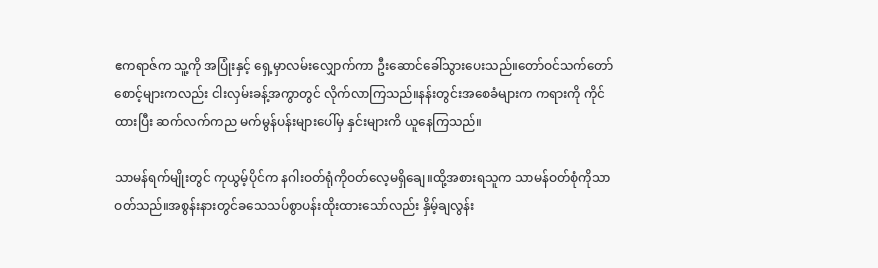ဧကရာဇ်က သူ့ကို အပြုံးနှင့် ရှေ့မှာလမ်းလျှောက်ကာ ဦးဆောင်ခေါ်သွားပေးသည်။တော်ဝင်သက်တော်စောင့်များကလည်း ငါးလှမ်းခန့်အကွာတွင် လိုက်လာကြသည်။နန်းတွင်းအစေခံများက ကရားကို ကိုင်ထားပြီး ဆက်လက်ကည မက်မွန်ပန်းများပေါ်မှ နှင်းများကိ ယူနေကြသည်။

သာမန်ရက်မျိုးတွင် ကုယွမ့်ပိုင်က နဂါးဝတ်ရုံကိုဝတ်လေ့မရှိချေ။ထို့အစားရသူက သာမန်ဝတ်စုံကိုသာဝတ်သည်။အစွန်းနားတွင်ခသေသပ်စွာပန်းထိုးထားသော်လည်း နှိမ့်ချလွန်း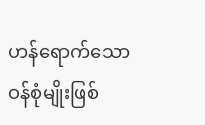ဟန်ရောက်သော ဝန်စုံမျိုးဖြစ်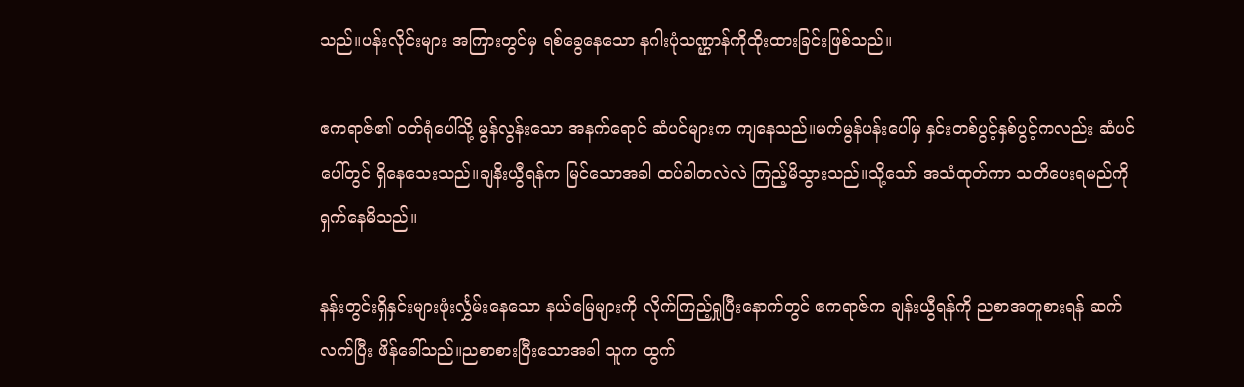သည်။ပန်းလိုင်းများ အကြားတွင်မှ ရစ်ခွေနေသော နဂါးပုံသဏ္ဌာန်ကိုထိုးထားခြင်းဖြစ်သည်။

ဧကရာဇ်၏ ဝတ်ရုံပေါ်သို့ မွန်လွန်းသော အနက်ရောင် ဆံပင်များက ကျနေသည်။မက်မွန်ပန်းပေါ်မှ နှင်းတစ်ပွင့်နှစ်ပွင့်ကလည်း ဆံပင်ပေါ်တွင် ရှိနေသေးသည်။ချနိးယွီရန်က မြင်သောအခါ ထပ်ခါတလဲလဲ ကြည့်မိသွားသည်။သို့သော် အသံထုတ်ကာ သတိပေးရမည်ကိုရှက်နေမိသည်။

နန်းတွင်းရှိနှင်းများဖုံးင်္လွှမ်းနေသော နယ်မြေများကို လိုက်ကြည့်ရှုပြီးနောက်တွင် ဧကရာဇ်က ချန်းယွီရန်ကို ညစာအတူစားရန် ဆက်လက်ပြီး ဖိန်ခေါ်သည်။ညစာစားပြီးသောအခါ သူက ထွက်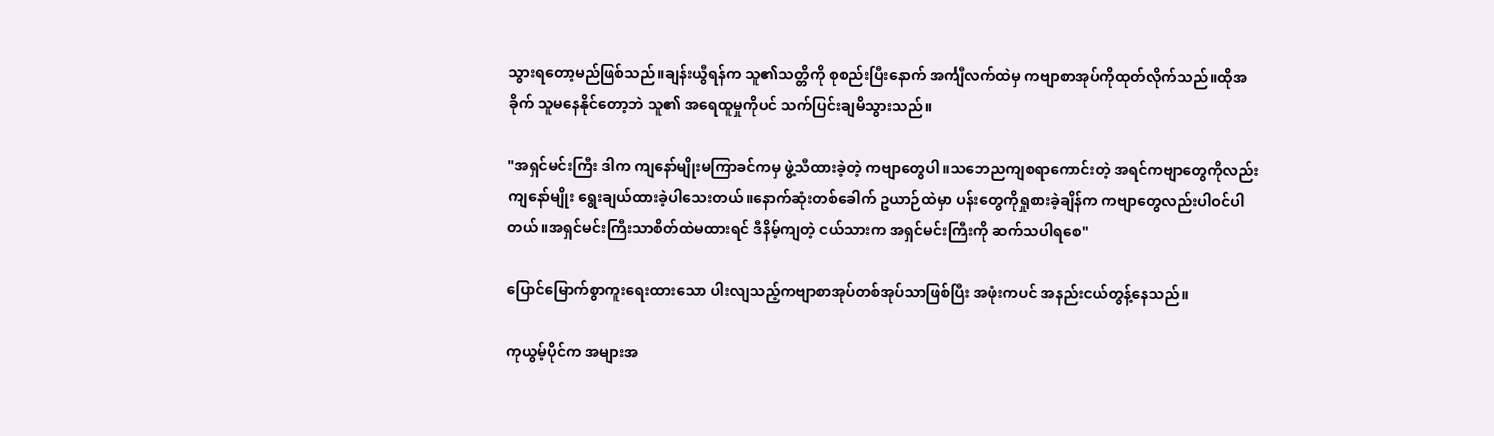သွားရတော့မည်ဖြစ်သည်။ချန်းယွီရန်က သူ၏သတ္တိကို စုစည်းပြီးနောက် အင်္ကျီလက်ထဲမှ ကဗျာစာအုပ်ကိုထုတ်လိုက်သည်။ထိုအခိုက် သူမနေနိုင်တော့ဘဲ သူ၏ အရေထူမှုကိုပင် သက်ပြင်းချမိသွားသည်။

"အရှင်မင်းကြီး ဒါက ကျနော်မျိုးမကြာခင်ကမှ ဖွဲ့သီထားခဲ့တဲ့ ကဗျာတွေပါ။သဘေညကျစရာကောင်းတဲ့ အရင်ကဗျာတွေကိုလည်း ကျနော်မျိုး ရွေးချယ်ထားခဲ့ပါသေးတယ်။နောက်ဆုံးတစ်ခေါက် ဥယာဉ်ထဲမှာ ပန်းတွေကိုရှုစားခဲ့ချိန်က ကဗျာတွေလည်းပါဝင်ပါတယ်။အရှင်မင်းကြီးသာစိတ်ထဲမထားရင် ဒီနိမ့်ကျတဲ့ ငယ်သားက အရှင်မင်းကြီးကို ဆက်သပါရစေ"

ပြောင်မြောက်စွာကူးရေးထားသော ပါးလျသည့်ကဗျာစာအုပ်တစ်အုပ်သာဖြစ်ပြီး အဖုံးကပင် အနည်းငယ်တွန့်နေသည်။

ကုယွမ့်ပိုင်က အများအ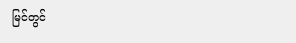မြင်တွင်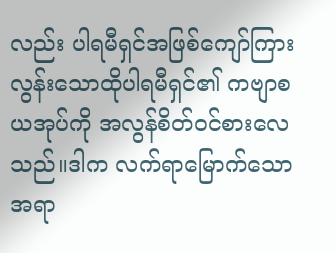လည်း ပါရမီရှင်အဖြစ်ကျော်ကြားလွန်းသောထိုပါရမီရှင်၏ ကဗျာစယအုပ်ကို အလွန်စိတ်ဝင်စားလေသည်။ဒါက လက်ရာမြောက်သော အရာ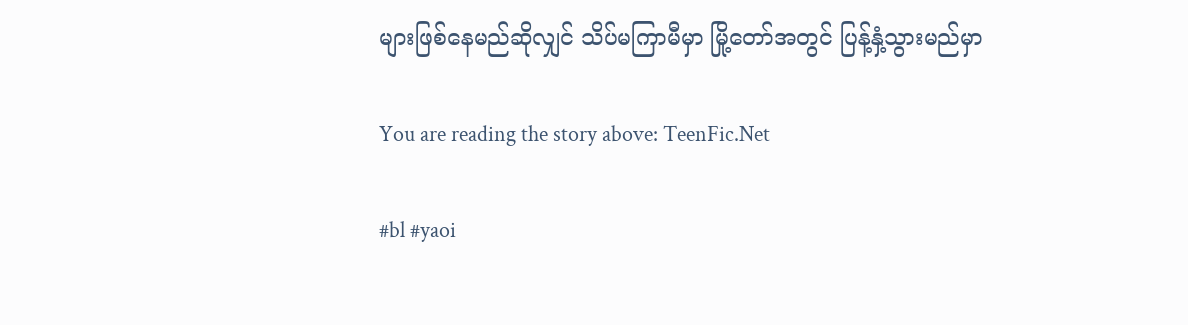များဖြစ်နေမည်ဆိုလျှင် သိပ်မကြာမီမှာ မြို့တော်အတွင် ပြန့်နှံ့သွားမည်မှာ

You are reading the story above: TeenFic.Net

#bl #yaoi